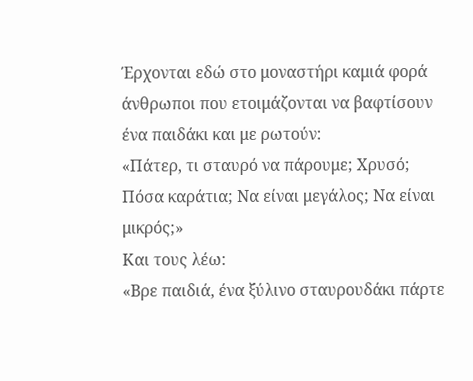Έρχονται εδώ στο μοναστήρι καμιά φορά άνθρωποι που ετοιμάζονται να βαφτίσουν ένα παιδάκι και με ρωτούν:
«Πάτερ, τι σταυρό να πάρουμε; Χρυσό; Πόσα καράτια; Να είναι μεγάλος; Να είναι μικρός;»
Και τους λέω:
«Βρε παιδιά, ένα ξύλινο σταυρουδάκι πάρτε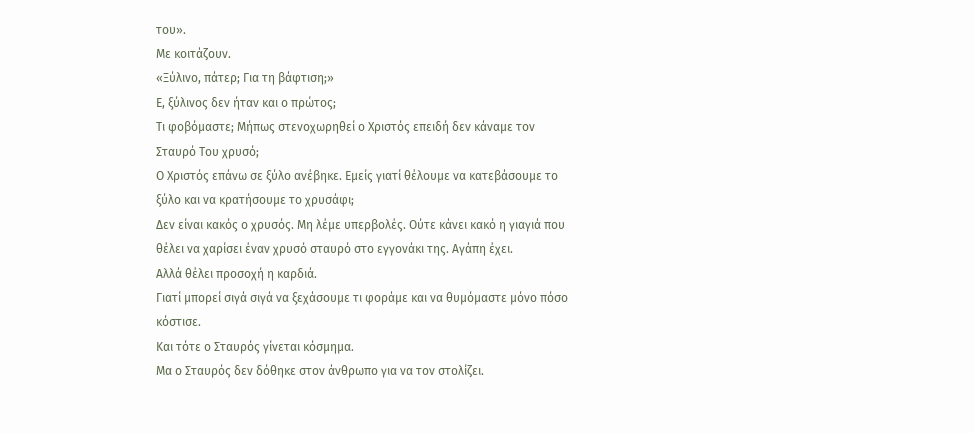του».
Με κοιτάζουν.
«Ξύλινο, πάτερ; Για τη βάφτιση;»
Ε, ξύλινος δεν ήταν και ο πρώτος;
Τι φοβόμαστε; Μήπως στενοχωρηθεί ο Χριστός επειδή δεν κάναμε τον Σταυρό Του χρυσό;
Ο Χριστός επάνω σε ξύλο ανέβηκε. Εμείς γιατί θέλουμε να κατεβάσουμε το ξύλο και να κρατήσουμε το χρυσάφι;
Δεν είναι κακός ο χρυσός. Μη λέμε υπερβολές. Ούτε κάνει κακό η γιαγιά που θέλει να χαρίσει έναν χρυσό σταυρό στο εγγονάκι της. Αγάπη έχει.
Αλλά θέλει προσοχή η καρδιά.
Γιατί μπορεί σιγά σιγά να ξεχάσουμε τι φοράμε και να θυμόμαστε μόνο πόσο κόστισε.
Και τότε ο Σταυρός γίνεται κόσμημα.
Μα ο Σταυρός δεν δόθηκε στον άνθρωπο για να τον στολίζει.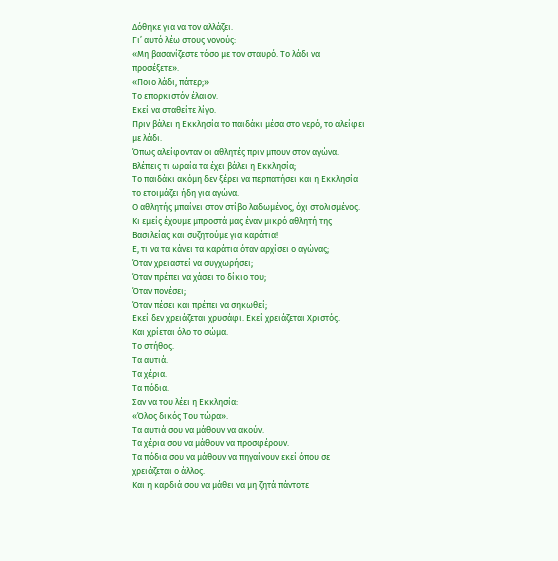Δόθηκε για να τον αλλάζει.
Γι’ αυτό λέω στους νονούς:
«Μη βασανίζεστε τόσο με τον σταυρό. Το λάδι να προσέξετε».
«Ποιο λάδι, πάτερ;»
Το επορκιστόν έλαιον.
Εκεί να σταθείτε λίγο.
Πριν βάλει η Εκκλησία το παιδάκι μέσα στο νερό, το αλείφει με λάδι.
Όπως αλείφονταν οι αθλητές πριν μπουν στον αγώνα.
Βλέπεις τι ωραία τα έχει βάλει η Εκκλησία;
Το παιδάκι ακόμη δεν ξέρει να περπατήσει και η Εκκλησία το ετοιμάζει ήδη για αγώνα.
Ο αθλητής μπαίνει στον στίβο λαδωμένος, όχι στολισμένος.
Κι εμείς έχουμε μπροστά μας έναν μικρό αθλητή της Βασιλείας και συζητούμε για καράτια!
Ε, τι να τα κάνει τα καράτια όταν αρχίσει ο αγώνας;
Όταν χρειαστεί να συγχωρήσει;
Όταν πρέπει να χάσει το δίκιο του;
Όταν πονέσει;
Όταν πέσει και πρέπει να σηκωθεί;
Εκεί δεν χρειάζεται χρυσάφι. Εκεί χρειάζεται Χριστός.
Και χρίεται όλο το σώμα.
Το στήθος.
Τα αυτιά.
Τα χέρια.
Τα πόδια.
Σαν να του λέει η Εκκλησία:
«Όλος δικός Του τώρα».
Τα αυτιά σου να μάθουν να ακούν.
Τα χέρια σου να μάθουν να προσφέρουν.
Τα πόδια σου να μάθουν να πηγαίνουν εκεί όπου σε χρειάζεται ο άλλος.
Και η καρδιά σου να μάθει να μη ζητά πάντοτε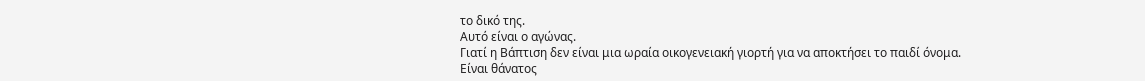το δικό της.
Αυτό είναι ο αγώνας.
Γιατί η Βάπτιση δεν είναι μια ωραία οικογενειακή γιορτή για να αποκτήσει το παιδί όνομα.
Είναι θάνατος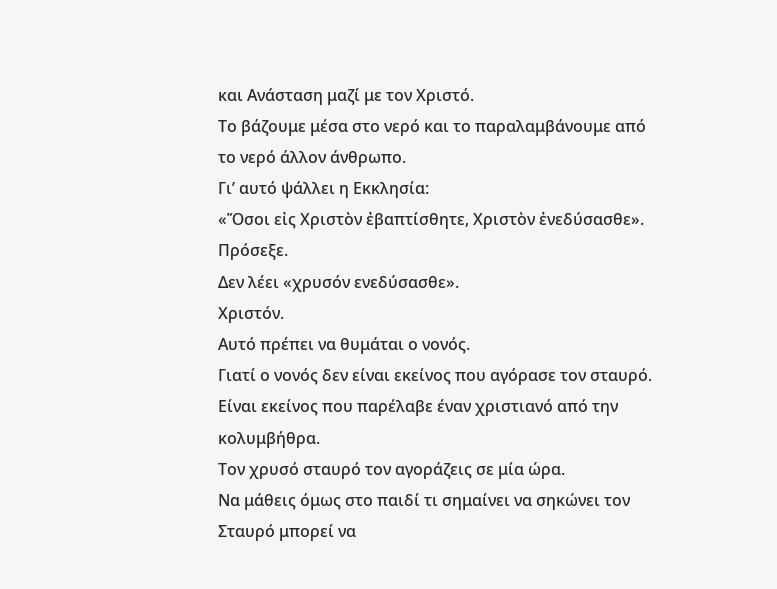και Ανάσταση μαζί με τον Χριστό.
Το βάζουμε μέσα στο νερό και το παραλαμβάνουμε από το νερό άλλον άνθρωπο.
Γι’ αυτό ψάλλει η Εκκλησία:
«Ὅσοι εἰς Χριστὸν ἐβαπτίσθητε, Χριστὸν ἐνεδύσασθε».
Πρόσεξε.
Δεν λέει «χρυσόν ενεδύσασθε».
Χριστόν.
Αυτό πρέπει να θυμάται ο νονός.
Γιατί ο νονός δεν είναι εκείνος που αγόρασε τον σταυρό.
Είναι εκείνος που παρέλαβε έναν χριστιανό από την κολυμβήθρα.
Τον χρυσό σταυρό τον αγοράζεις σε μία ώρα.
Να μάθεις όμως στο παιδί τι σημαίνει να σηκώνει τον Σταυρό μπορεί να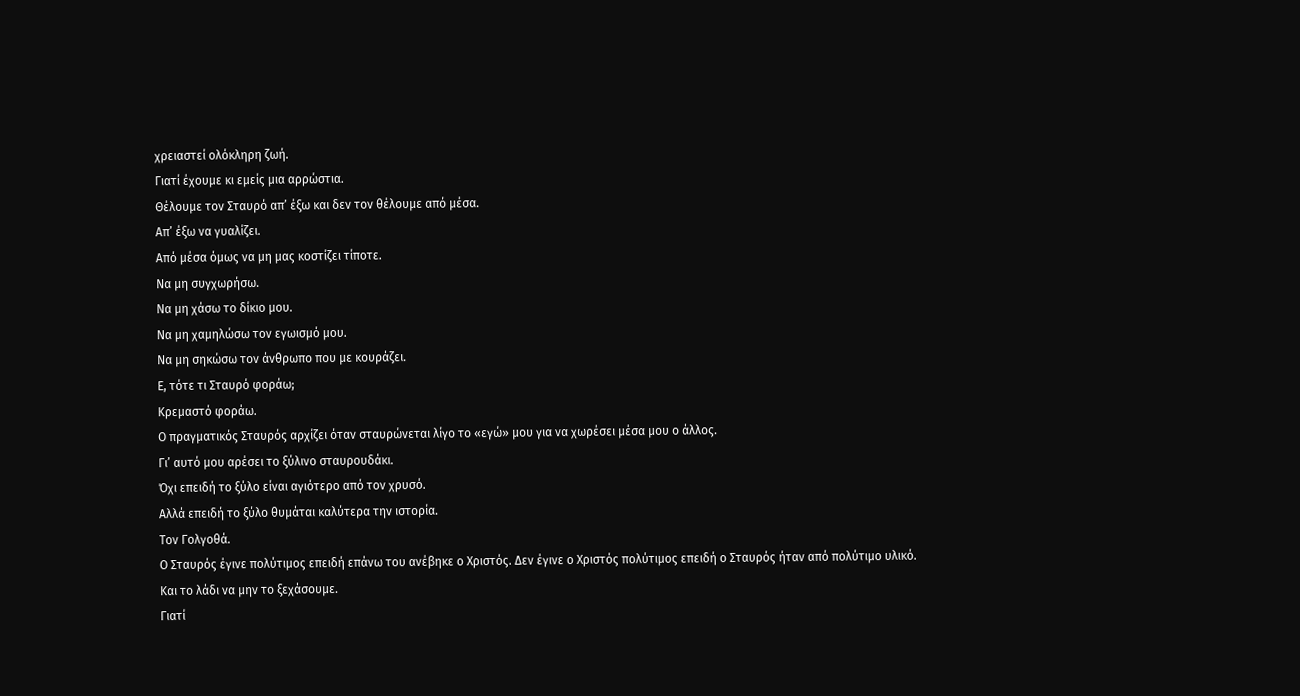χρειαστεί ολόκληρη ζωή.
Γιατί έχουμε κι εμείς μια αρρώστια.
Θέλουμε τον Σταυρό απ’ έξω και δεν τον θέλουμε από μέσα.
Απ’ έξω να γυαλίζει.
Από μέσα όμως να μη μας κοστίζει τίποτε.
Να μη συγχωρήσω.
Να μη χάσω το δίκιο μου.
Να μη χαμηλώσω τον εγωισμό μου.
Να μη σηκώσω τον άνθρωπο που με κουράζει.
Ε, τότε τι Σταυρό φοράω;
Κρεμαστό φοράω.
Ο πραγματικός Σταυρός αρχίζει όταν σταυρώνεται λίγο το «εγώ» μου για να χωρέσει μέσα μου ο άλλος.
Γι’ αυτό μου αρέσει το ξύλινο σταυρουδάκι.
Όχι επειδή το ξύλο είναι αγιότερο από τον χρυσό.
Αλλά επειδή το ξύλο θυμάται καλύτερα την ιστορία.
Τον Γολγοθά.
Ο Σταυρός έγινε πολύτιμος επειδή επάνω του ανέβηκε ο Χριστός. Δεν έγινε ο Χριστός πολύτιμος επειδή ο Σταυρός ήταν από πολύτιμο υλικό.
Και το λάδι να μην το ξεχάσουμε.
Γιατί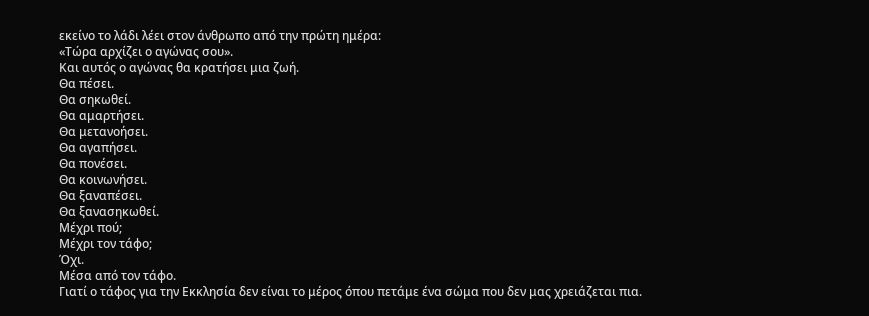εκείνο το λάδι λέει στον άνθρωπο από την πρώτη ημέρα:
«Τώρα αρχίζει ο αγώνας σου».
Και αυτός ο αγώνας θα κρατήσει μια ζωή.
Θα πέσει.
Θα σηκωθεί.
Θα αμαρτήσει.
Θα μετανοήσει.
Θα αγαπήσει.
Θα πονέσει.
Θα κοινωνήσει.
Θα ξαναπέσει.
Θα ξανασηκωθεί.
Μέχρι πού;
Μέχρι τον τάφο;
Όχι.
Μέσα από τον τάφο.
Γιατί ο τάφος για την Εκκλησία δεν είναι το μέρος όπου πετάμε ένα σώμα που δεν μας χρειάζεται πια.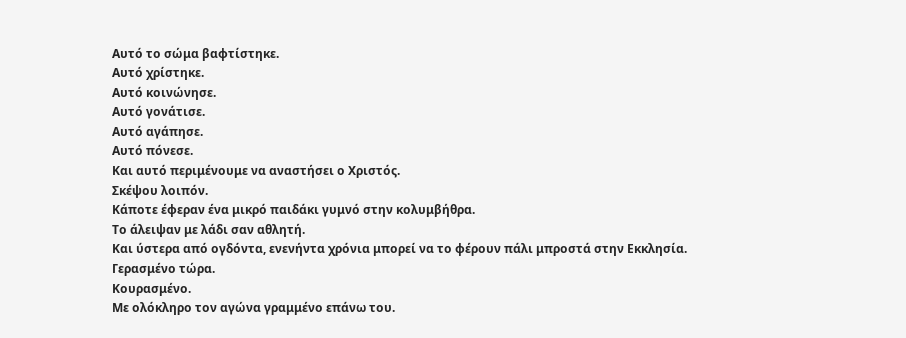Αυτό το σώμα βαφτίστηκε.
Αυτό χρίστηκε.
Αυτό κοινώνησε.
Αυτό γονάτισε.
Αυτό αγάπησε.
Αυτό πόνεσε.
Και αυτό περιμένουμε να αναστήσει ο Χριστός.
Σκέψου λοιπόν.
Κάποτε έφεραν ένα μικρό παιδάκι γυμνό στην κολυμβήθρα.
Το άλειψαν με λάδι σαν αθλητή.
Και ύστερα από ογδόντα, ενενήντα χρόνια μπορεί να το φέρουν πάλι μπροστά στην Εκκλησία.
Γερασμένο τώρα.
Κουρασμένο.
Με ολόκληρο τον αγώνα γραμμένο επάνω του.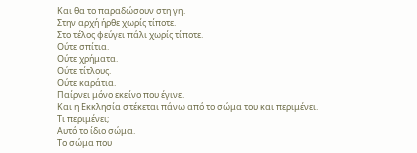Και θα το παραδώσουν στη γη.
Στην αρχή ήρθε χωρίς τίποτε.
Στο τέλος φεύγει πάλι χωρίς τίποτε.
Ούτε σπίτια.
Ούτε χρήματα.
Ούτε τίτλους.
Ούτε καράτια.
Παίρνει μόνο εκείνο που έγινε.
Και η Εκκλησία στέκεται πάνω από το σώμα του και περιμένει.
Τι περιμένει;
Αυτό το ίδιο σώμα.
Το σώμα που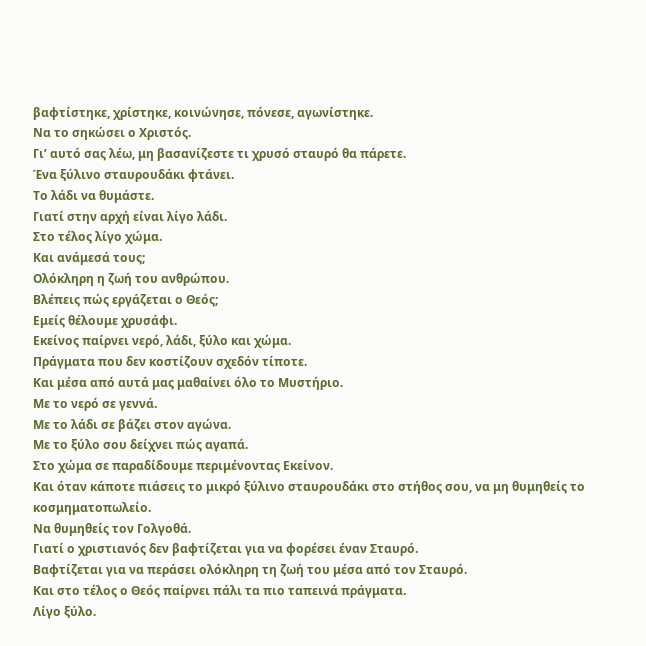βαφτίστηκε, χρίστηκε, κοινώνησε, πόνεσε, αγωνίστηκε.
Να το σηκώσει ο Χριστός.
Γι’ αυτό σας λέω, μη βασανίζεστε τι χρυσό σταυρό θα πάρετε.
Ένα ξύλινο σταυρουδάκι φτάνει.
Το λάδι να θυμάστε.
Γιατί στην αρχή είναι λίγο λάδι.
Στο τέλος λίγο χώμα.
Και ανάμεσά τους;
Ολόκληρη η ζωή του ανθρώπου.
Βλέπεις πώς εργάζεται ο Θεός;
Εμείς θέλουμε χρυσάφι.
Εκείνος παίρνει νερό, λάδι, ξύλο και χώμα.
Πράγματα που δεν κοστίζουν σχεδόν τίποτε.
Και μέσα από αυτά μας μαθαίνει όλο το Μυστήριο.
Με το νερό σε γεννά.
Με το λάδι σε βάζει στον αγώνα.
Με το ξύλο σου δείχνει πώς αγαπά.
Στο χώμα σε παραδίδουμε περιμένοντας Εκείνον.
Και όταν κάποτε πιάσεις το μικρό ξύλινο σταυρουδάκι στο στήθος σου, να μη θυμηθείς το κοσμηματοπωλείο.
Να θυμηθείς τον Γολγοθά.
Γιατί ο χριστιανός δεν βαφτίζεται για να φορέσει έναν Σταυρό.
Βαφτίζεται για να περάσει ολόκληρη τη ζωή του μέσα από τον Σταυρό.
Και στο τέλος ο Θεός παίρνει πάλι τα πιο ταπεινά πράγματα.
Λίγο ξύλο.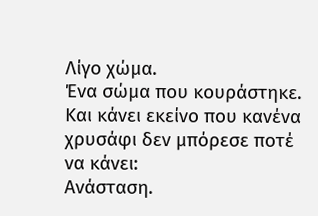Λίγο χώμα.
Ένα σώμα που κουράστηκε.
Και κάνει εκείνο που κανένα χρυσάφι δεν μπόρεσε ποτέ να κάνει:
Ανάσταση.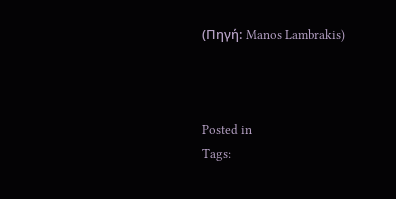(Πηγή: Manos Lambrakis)



Posted in
Tags: